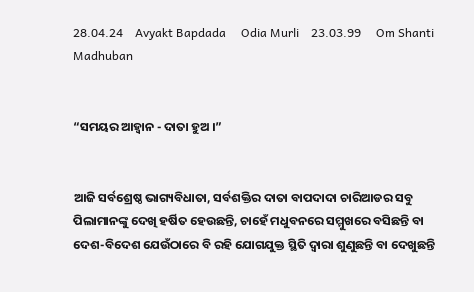28.04.24    Avyakt Bapdada     Odia Murli    23.03.99     Om Shanti     Madhuban


“ସମୟର ଆହ୍ୱାନ - ଦାତା ହୁଅ ।”


ଆଜି ସର୍ବଶ୍ରେଷ୍ଠ ଭାଗ୍ୟବିଧାତା, ସର୍ବଶକ୍ତିର ଦାତା ବାପଦାଦା ଚାରିଆଡର ସବୁ ପିଲାମାନଙ୍କୁ ଦେଖି ହର୍ଷିତ ହେଉଛନ୍ତି, ଚାହେଁ ମଧୁବନରେ ସମ୍ମୁଖରେ ବସିଛନ୍ତି ବା ଦେଶ-ବିଦେଶ ଯେଉଁଠାରେ ବି ରହି ଯୋଗଯୁକ୍ତ ସ୍ଥିତି ଦ୍ୱାରା ଶୁଣୁଛନ୍ତି ବା ଦେଖୁଛନ୍ତି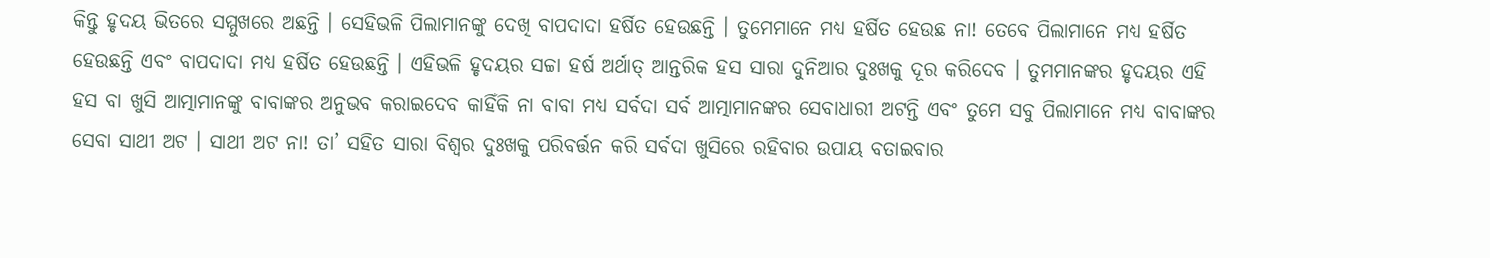କିନ୍ତୁ ହୃଦୟ ଭିତରେ ସମ୍ମୁଖରେ ଅଛନ୍ତି । ସେହିଭଳି ପିଲାମାନଙ୍କୁ ଦେଖି ବାପଦାଦା ହର୍ଷିତ ହେଉଛନ୍ତି । ତୁମେମାନେ ମଧ୍ୟ ହର୍ଷିତ ହେଉଛ ନା! ତେବେ ପିଲାମାନେ ମଧ୍ୟ ହର୍ଷିତ ହେଉଛନ୍ତି ଏବଂ ବାପଦାଦା ମଧ୍ୟ ହର୍ଷିତ ହେଉଛନ୍ତି । ଏହିଭଳି ହୃଦୟର ସଚ୍ଚା ହର୍ଷ ଅର୍ଥାତ୍ ଆନ୍ତରିକ ହସ ସାରା ଦୁନିଆର ଦୁଃଖକୁ ଦୂର କରିଦେବ । ତୁମମାନଙ୍କର ହୃଦୟର ଏହି ହସ ବା ଖୁସି ଆତ୍ମାମାନଙ୍କୁ ବାବାଙ୍କର ଅନୁଭବ କରାଇଦେବ କାହିଁକି ନା ବାବା ମଧ୍ୟ ସର୍ବଦା ସର୍ବ ଆତ୍ମାମାନଙ୍କର ସେବାଧାରୀ ଅଟନ୍ତି ଏବଂ ତୁମେ ସବୁ ପିଲାମାନେ ମଧ୍ୟ ବାବାଙ୍କର ସେବା ସାଥୀ ଅଟ । ସାଥୀ ଅଟ ନା! ତା’ ସହିତ ସାରା ବିଶ୍ୱର ଦୁଃଖକୁ ପରିବର୍ତ୍ତନ କରି ସର୍ବଦା ଖୁସିରେ ରହିବାର ଉପାୟ ବତାଇବାର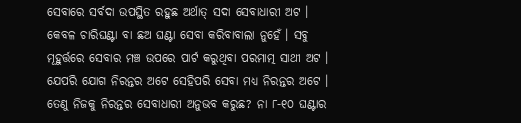ସେବାରେ ସର୍ବଦା ଉପସ୍ଥିତ ରହୁଛ ଅର୍ଥାତ୍ ସଦା ସେବାଧାରୀ ଅଟ । କେବଳ ଚାରିଘଣ୍ଟା ବା ଛଅ ଘଣ୍ଟା ସେବା କରିବାବାଲା ନୁହେଁ । ସବୁ ମୂହୁର୍ତ୍ତରେ ସେବାର ମଞ୍ଚ ଉପରେ ପାର୍ଟ କରୁଥିବା ପରମାତ୍ମ ସାଥୀ ଅଟ । ଯେପରି ଯୋଗ ନିରନ୍ତର ଅଟେ ସେହିପରି ସେବା ମଧ୍ୟ ନିରନ୍ତର ଅଟେ । ତେଣୁ ନିଜକୁ ନିରନ୍ତର ସେବାଧାରୀ ଅନୁଭବ କରୁଛ? ନା ୮-୧୦ ଘଣ୍ଟାର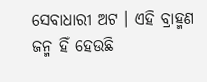ସେବାଧାରୀ ଅଟ । ଏହି ବ୍ରାହ୍ମଣ ଜନ୍ମ ହିଁ ହେଉଛି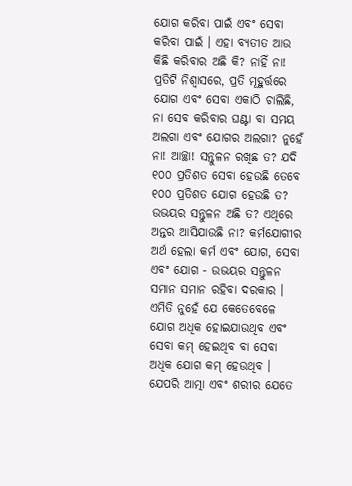ଯୋଗ କରିବା ପାଇଁ ଏବଂ ସେବା କରିବା ପାଇଁ । ଏହା ବ୍ୟତୀତ ଆଉ କିଛି କରିବାର ଅଛି କି? ନାହିଁ ନା! ପ୍ରତିଟି ନିଶ୍ୱାସରେ, ପ୍ରତି ମୂହୁର୍ତ୍ତରେ ଯୋଗ ଏବଂ ସେବା ଏକାଠି ଚାଲିଛି, ନା ସେବ କରିବାର ଘଣ୍ଟା ବା ସମୟ ଅଲଗା ଏବଂ ଯୋଗର ଅଲଗା? ନୁହେଁ ନା! ଆଚ୍ଛା! ସନ୍ତୁଳନ ରଖିଛ ତ? ଯଦି ୧୦୦ ପ୍ରତିଶତ ସେବା ହେଉଛି ତେବେ ୧୦୦ ପ୍ରତିଶତ ଯୋଗ ହେଉଛି ତ? ଉଭୟର ସନ୍ତୁଳନ ଅଛି ତ? ଏଥିରେ ଅନ୍ତର ଆସିଯାଉଛି ନା? କର୍ମଯୋଗୀର ଅର୍ଥ ହେଲା କର୍ମ ଏବଂ ଯୋଗ, ସେବା ଏବଂ ଯୋଗ - ଉଭୟର ସନ୍ତୁଳନ ସମାନ ସମାନ ରହିବା ଦରକାର । ଏମିତି ନୁହେଁ ଯେ କେତେବେଳେ ଯୋଗ ଅଧିକ ହୋଇଯାଉଥିବ ଏବଂ ସେବା କମ୍ ହେଇଥିବ ବା ସେବା ଅଧିକ ଯୋଗ କମ୍ ହେଉଥିବ । ଯେପରି ଆତ୍ମା ଏବଂ ଶରୀର ଯେତେ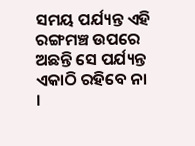ସମୟ ପର୍ଯ୍ୟନ୍ତ ଏହି ରଙ୍ଗମଞ୍ଚ ଉପରେ ଅଛନ୍ତି ସେ ପର୍ଯ୍ୟନ୍ତ ଏକାଠି ରହିବେ ନା ।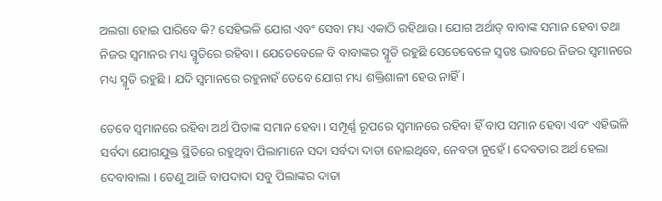ଅଲଗା ହୋଇ ପାରିବେ କି? ସେହିଭଳି ଯୋଗ ଏବଂ ସେବା ମଧ୍ୟ ଏକାଠି ରହିଥାଉ । ଯୋଗ ଅର୍ଥାତ୍ ବାବାଙ୍କ ସମାନ ହେବା ତଥା ନିଜର ସ୍ୱମାନର ମଧ୍ୟ ସ୍ମୃତିରେ ରହିବା । ଯେତେବେଳେ ବି ବାବାଙ୍କର ସ୍ମୃତି ରହୁଛି ସେତେବେଳେ ସ୍ୱତଃ ଭାବରେ ନିଜର ସ୍ୱମାନରେ ମଧ୍ୟ ସ୍ମୃତି ରହୁଛି । ଯଦି ସ୍ୱମାନରେ ରହୁନାହଁ ତେବେ ଯୋଗ ମଧ୍ୟ ଶକ୍ତିଶାଳୀ ହେଉ ନାହିଁ ।

ତେବେ ସ୍ୱମାନରେ ରହିବା ଅର୍ଥ ପିତାଙ୍କ ସମାନ ହେବା । ସମ୍ପୂର୍ଣ୍ଣ ରୂପରେ ସ୍ୱମାନରେ ରହିବା ହିଁ ବାପ ସମାନ ହେବା ଏବଂ ଏହିଭଳି ସର୍ବଦା ଯୋଗଯୁକ୍ତ ସ୍ଥିତିରେ ରହୁଥିବା ପିଲାମାନେ ସଦା ସର୍ବଦା ଦାତା ହୋଇଥିବେ, ନେବତା ନୁହେଁ । ଦେବତାର ଅର୍ଥ ହେଲା ଦେବାବାଲା । ତେଣୁ ଆଜି ବାପଦାଦା ସବୁ ପିଲାଙ୍କର ଦାତା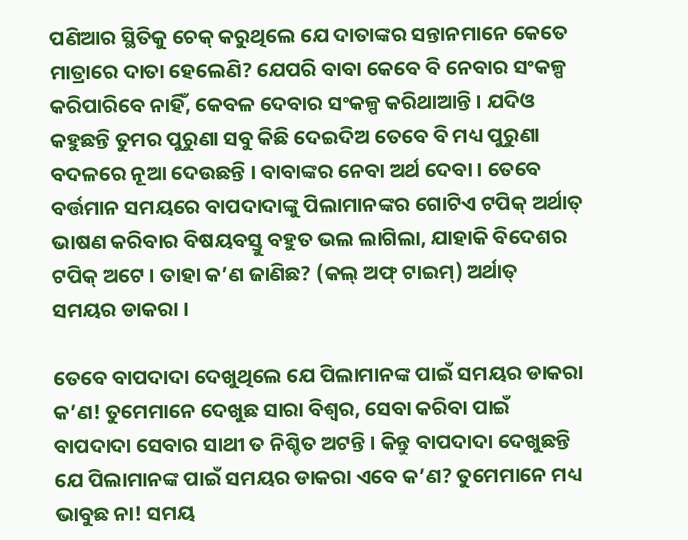ପଣିଆର ସ୍ଥିତିକୁ ଚେକ୍ କରୁଥିଲେ ଯେ ଦାତାଙ୍କର ସନ୍ତାନମାନେ କେତେ ମାତ୍ରାରେ ଦାତା ହେଲେଣି? ଯେପରି ବାବା କେବେ ବି ନେବାର ସଂକଳ୍ପ କରିପାରିବେ ନାହିଁ, କେବଳ ଦେବାର ସଂକଳ୍ପ କରିଥାଆନ୍ତି । ଯଦିଓ କହୁଛନ୍ତି ତୁମର ପୁରୁଣା ସବୁ କିଛି ଦେଇଦିଅ ତେବେ ବି ମଧ୍ୟ ପୁରୁଣା ବଦଳରେ ନୂଆ ଦେଉଛନ୍ତି । ବାବାଙ୍କର ନେବା ଅର୍ଥ ଦେବା । ତେବେ ବର୍ତ୍ତମାନ ସମୟରେ ବାପଦାଦାଙ୍କୁ ପିଲାମାନଙ୍କର ଗୋଟିଏ ଟପିକ୍ ଅର୍ଥାତ୍ ଭାଷଣ କରିବାର ବିଷୟବସ୍ତୁ ବହୁତ ଭଲ ଲାଗିଲା, ଯାହାକି ବିଦେଶର ଟପିକ୍ ଅଟେ । ତାହା କ’ଣ ଜାଣିଛ? (କଲ୍ ଅଫ୍ ଟାଇମ୍‌) ଅର୍ଥାତ୍ ସମୟର ଡାକରା ।

ତେବେ ବାପଦାଦା ଦେଖୁଥିଲେ ଯେ ପିଲାମାନଙ୍କ ପାଇଁ ସମୟର ଡାକରା କ’ଣ! ତୁମେମାନେ ଦେଖୁଛ ସାରା ବିଶ୍ୱର, ସେବା କରିବା ପାଇଁ ବାପଦାଦା ସେବାର ସାଥୀ ତ ନିଶ୍ଚିତ ଅଟନ୍ତି । କିନ୍ତୁ ବାପଦାଦା ଦେଖୁଛନ୍ତି ଯେ ପିଲାମାନଙ୍କ ପାଇଁ ସମୟର ଡାକରା ଏବେ କ’ଣ? ତୁମେମାନେ ମଧ୍ୟ ଭାବୁଛ ନା! ସମୟ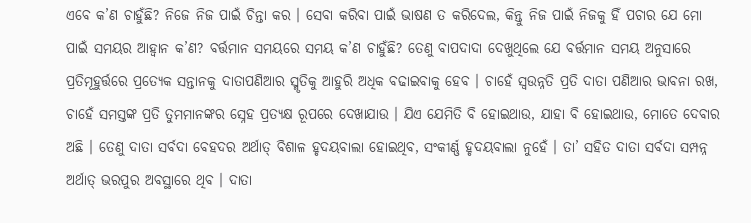ଏବେ କ’ଣ ଚାହୁଁଛି? ନିଜେ ନିଜ ପାଇଁ ଚିନ୍ତା କର । ସେବା କରିବା ପାଇଁ ଭାଷଣ ତ କରିଦେଲ, କିନ୍ତୁ ନିଜ ପାଇଁ ନିଜକୁ ହିଁ ପଚାର ଯେ ମୋ ପାଇଁ ସମୟର ଆହ୍ୱାନ କ’ଣ? ବର୍ତ୍ତମାନ ସମୟରେ ସମୟ କ’ଣ ଚାହୁଁଛି? ତେଣୁ ବାପଦାଦା ଦେଖୁଥିଲେ ଯେ ବର୍ତ୍ତମାନ ସମୟ ଅନୁସାରେ ପ୍ରତିମୂହୁର୍ତ୍ତରେ ପ୍ରତ୍ୟେକ ସନ୍ତାନକୁ ଦାତାପଣିଆର ସ୍ମୃତିକୁ ଆହୁରି ଅଧିକ ବଢାଇବାକୁ ହେବ । ଚାହେଁ ସ୍ୱଉନ୍ନତି ପ୍ରତି ଦାତା ପଣିଆର ଭାବନା ରଖ, ଚାହେଁ ସମସ୍ତଙ୍କ ପ୍ରତି ତୁମମାନଙ୍କର ସ୍ନେହ ପ୍ରତ୍ୟକ୍ଷ ରୂପରେ ଦେଖାଯାଉ । ଯିଏ ଯେମିତି ବି ହୋଇଥାଉ, ଯାହା ବି ହୋଇଥାଉ, ମୋତେ ଦେବାର ଅଛି । ତେଣୁ ଦାତା ସର୍ବଦା ବେହଦର ଅର୍ଥାତ୍ ବିଶାଳ ହୃଦୟବାଲା ହୋଇଥିବ, ସଂକୀର୍ଣ୍ଣ ହୃଦୟବାଲା ନୁହେଁ । ତା’ ସହିତ ଦାତା ସର୍ବଦା ସମ୍ପନ୍ନ ଅର୍ଥାତ୍ ଭରପୁର ଅବସ୍ଥାରେ ଥିବ । ଦାତା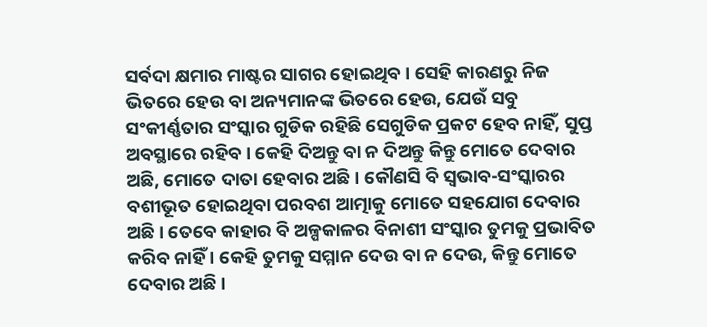ସର୍ବଦା କ୍ଷମାର ମାଷ୍ଟର ସାଗର ହୋଇଥିବ । ସେହି କାରଣରୁ ନିଜ ଭିତରେ ହେଉ ବା ଅନ୍ୟମାନଙ୍କ ଭିତରେ ହେଉ, ଯେଉଁ ସବୁ ସଂକୀର୍ଣ୍ଣତାର ସଂସ୍କାର ଗୁଡିକ ରହିଛି ସେଗୁଡିକ ପ୍ରକଟ ହେବ ନାହିଁ, ସୁପ୍ତ ଅବସ୍ଥାରେ ରହିବ । କେହି ଦିଅନ୍ତୁ ବା ନ ଦିଅନ୍ତୁ କିନ୍ତୁ ମୋତେ ଦେବାର ଅଛି, ମୋତେ ଦାତା ହେବାର ଅଛି । କୌଣସି ବି ସ୍ୱଭାବ-ସଂସ୍କାରର ବଶୀଭୂତ ହୋଇଥିବା ପରବଶ ଆତ୍ମାକୁ ମୋତେ ସହଯୋଗ ଦେବାର ଅଛି । ତେବେ କାହାର ବି ଅଳ୍ପକାଳର ବିନାଶୀ ସଂସ୍କାର ତୁମକୁ ପ୍ରଭାବିତ କରିବ ନାହିଁ । କେହି ତୁମକୁ ସମ୍ମାନ ଦେଉ ବା ନ ଦେଉ, କିନ୍ତୁ ମୋତେ ଦେବାର ଅଛି ।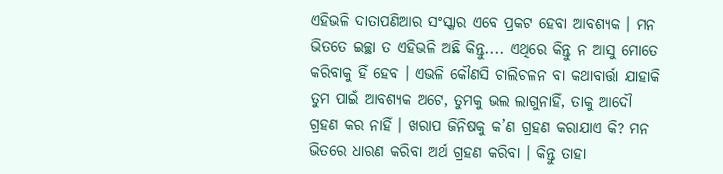ଏହିଭଳି ଦାତାପଣିଆର ସଂସ୍କାର ଏବେ ପ୍ରକଟ ହେବା ଆବଶ୍ୟକ । ମନ ଭିତତେ ଇଚ୍ଛା ତ ଏହିଭଳି ଅଛି କିନ୍ତୁ.... ଏଥିରେ କିନ୍ତୁ ନ ଆସୁ ମୋତେ କରିବାକୁ ହିଁ ହେବ । ଏଭଳି କୌଣସି ଚାଲିଚଳନ ବା କଥାବାର୍ତ୍ତା ଯାହାକି ତୁମ ପାଇଁ ଆବଶ୍ୟକ ଅଟେ, ତୁମକୁ ଭଲ ଲାଗୁନାହିଁ, ତାକୁ ଆଦୌ ଗ୍ରହଣ କର ନାହିଁ । ଖରାପ ଜିନିଷକୁ କ’ଣ ଗ୍ରହଣ କରାଯାଏ କି? ମନ ଭିତରେ ଧାରଣ କରିବା ଅର୍ଥ ଗ୍ରହଣ କରିବା । କିନ୍ତୁ ତାହା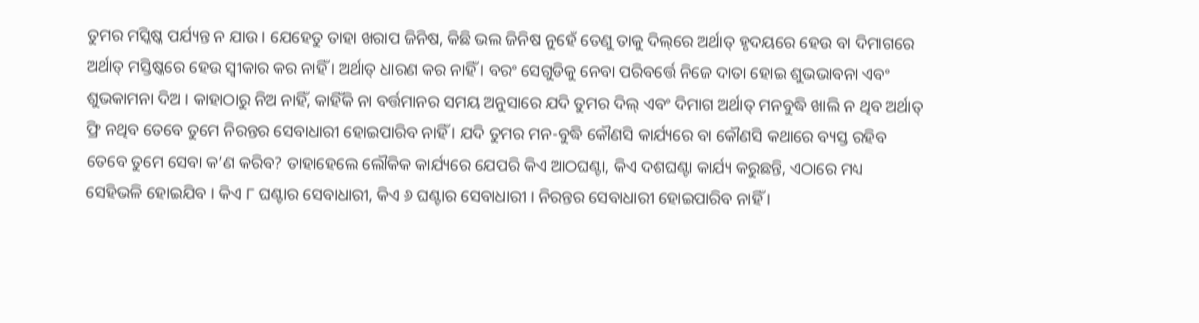ତୁମର ମସ୍କିଷ୍କ ପର୍ଯ୍ୟନ୍ତ ନ ଯାଉ । ଯେହେତୁ ତାହା ଖରାପ ଜିନିଷ, କିଛି ଭଲ ଜିନିଷ ନୁହେଁ ତେଣୁ ତାକୁ ଦିଲ୍‌ରେ ଅର୍ଥାତ୍ ହୃଦୟରେ ହେଉ ବା ଦିମାଗରେ ଅର୍ଥାତ୍ ମସ୍ତିଷ୍କରେ ହେଉ ସ୍ୱୀକାର କର ନାହିଁ । ଅର୍ଥାତ୍ ଧାରଣ କର ନାହିଁ । ବରଂ ସେଗୁଡିକୁ ନେବା ପରିବର୍ତ୍ତେ ନିଜେ ଦାତା ହୋଇ ଶୁଭଭାବନା ଏବଂ ଶୁଭକାମନା ଦିଅ । କାହାଠାରୁ ନିଅ ନାହିଁ, କାହିଁକି ନା ବର୍ତ୍ତମାନର ସମୟ ଅନୁସାରେ ଯଦି ତୁମର ଦିଲ୍ ଏବଂ ଦିମାଗ ଅର୍ଥାତ୍ ମନବୁଦ୍ଧି ଖାଲି ନ ଥିବ ଅର୍ଥାତ୍ ଫ୍ରି ନଥିବ ତେବେ ତୁମେ ନିରନ୍ତର ସେବାଧାରୀ ହୋଇପାରିବ ନାହିଁ । ଯଦି ତୁମର ମନ-ବୁଦ୍ଧି କୌଣସି କାର୍ଯ୍ୟରେ ବା କୌଣସି କଥାରେ ବ୍ୟସ୍ତ ରହିବ ତେବେ ତୁମେ ସେବା କ’ଣ କରିବ? ତାହାହେଲେ ଲୌକିକ କାର୍ଯ୍ୟରେ ଯେପରି କିଏ ଆଠଘଣ୍ଟା, କିଏ ଦଶଘଣ୍ଟା କାର୍ଯ୍ୟ କରୁଛନ୍ତି, ଏଠାରେ ମଧ୍ୟ ସେହିଭଳି ହୋଇଯିବ । କିଏ ୮ ଘଣ୍ଟାର ସେବାଧାରୀ, କିଏ ୬ ଘଣ୍ଟାର ସେବାଧାରୀ । ନିରନ୍ତର ସେବାଧାରୀ ହୋଇପାରିବ ନାହିଁ ।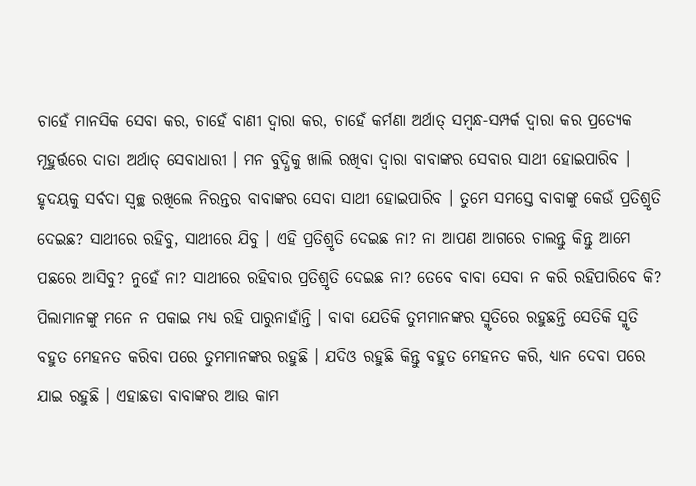ଚାହେଁ ମାନସିକ ସେବା କର, ଚାହେଁ ବାଣୀ ଦ୍ୱାରା କର, ଚାହେଁ କର୍ମଣା ଅର୍ଥାତ୍ ସମ୍ବନ୍ଧ-ସମ୍ପର୍କ ଦ୍ୱାରା କର ପ୍ରତ୍ୟେକ ମୂହୁର୍ତ୍ତରେ ଦାତା ଅର୍ଥାତ୍ ସେବାଧାରୀ । ମନ ବୁଦ୍ଧିକୁ ଖାଲି ରଖିବା ଦ୍ୱାରା ବାବାଙ୍କର ସେବାର ସାଥୀ ହୋଇପାରିବ । ହୃଦୟକୁ ସର୍ବଦା ସ୍ୱଚ୍ଛ ରଖିଲେ ନିରନ୍ତର ବାବାଙ୍କର ସେବା ସାଥୀ ହୋଇପାରିବ । ତୁମେ ସମସ୍ତେ ବାବାଙ୍କୁ କେଉଁ ପ୍ରତିଶ୍ରୃତି ଦେଇଛ? ସାଥୀରେ ରହିବୁ, ସାଥୀରେ ଯିବୁ । ଏହି ପ୍ରତିଶ୍ରୃତି ଦେଇଛ ନା? ନା ଆପଣ ଆଗରେ ଚାଲନ୍ତୁ କିନ୍ତୁ ଆମେ ପଛରେ ଆସିବୁ? ନୁହେଁ ନା? ସାଥୀରେ ରହିବାର ପ୍ରତିଶ୍ରୃତି ଦେଇଛ ନା? ତେବେ ବାବା ସେବା ନ କରି ରହିପାରିବେ କି? ପିଲାମାନଙ୍କୁ ମନେ ନ ପକାଇ ମଧ୍ୟ ରହି ପାରୁନାହାଁନ୍ତି । ବାବା ଯେତିକି ତୁମମାନଙ୍କର ସ୍ମୃତିରେ ରହୁଛନ୍ତି ସେତିକି ସ୍ମୃତି ବହୁତ ମେହନତ କରିବା ପରେ ତୁମମାନଙ୍କର ରହୁଛି । ଯଦିଓ ରହୁଛି କିନ୍ତୁ ବହୁତ ମେହନତ କରି, ଧ୍ୟାନ ଦେବା ପରେ ଯାଇ ରହୁଛି । ଏହାଛଡା ବାବାଙ୍କର ଆଉ କାମ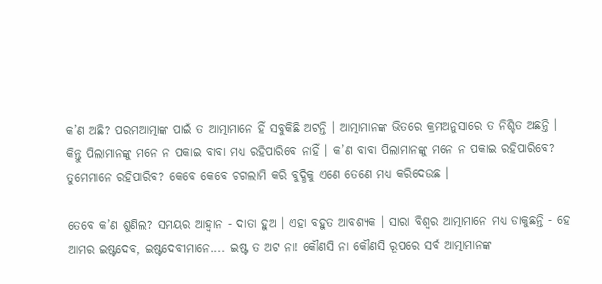କ’ଣ ଅଛି? ପରମଆତ୍ମାଙ୍କ ପାଇଁ ତ ଆତ୍ମାମାନେ ହିଁ ସବୁକିଛି ଅଟନ୍ତି । ଆତ୍ମାମାନଙ୍କ ଭିତରେ କ୍ରମଅନୁସାରେ ତ ନିଶ୍ଚିତ ଅଛନ୍ତି । କିନ୍ତୁ ପିଲାମାନଙ୍କୁ ମନେ ନ ପକାଇ ବାବା ମଧ୍ୟ ରହିପାରିବେ ନାହିଁ । କ’ଣ ବାବା ପିଲାମାନଙ୍କୁ ମନେ ନ ପକାଇ ରହିପାରିବେ? ତୁମେମାନେ ରହିପାରିବ? କେବେ କେବେ ଚଗଲାମି କରି ବୁଦ୍ଧିକୁ ଏଣେ ତେଣେ ମଧ୍ୟ କରିଦେଉଛ ।

ତେବେ କ’ଣ ଶୁଣିଲ? ସମୟର ଆହ୍ୱାନ - ଦାତା ହୁଅ । ଏହା ବହୁତ ଆବଶ୍ୟକ । ସାରା ବିଶ୍ୱର ଆତ୍ମାମାନେ ମଧ୍ୟ ଡାକୁଛନ୍ତି - ହେ ଆମର ଇଷ୍ଟଦେବ, ଇଷ୍ଟଦେବୀମାନେ.... ଇଷ୍ଟ ତ ଅଟ ନା! କୌଣସି ନା କୌଣସି ରୂପରେ ସର୍ବ ଆତ୍ମାମାନଙ୍କ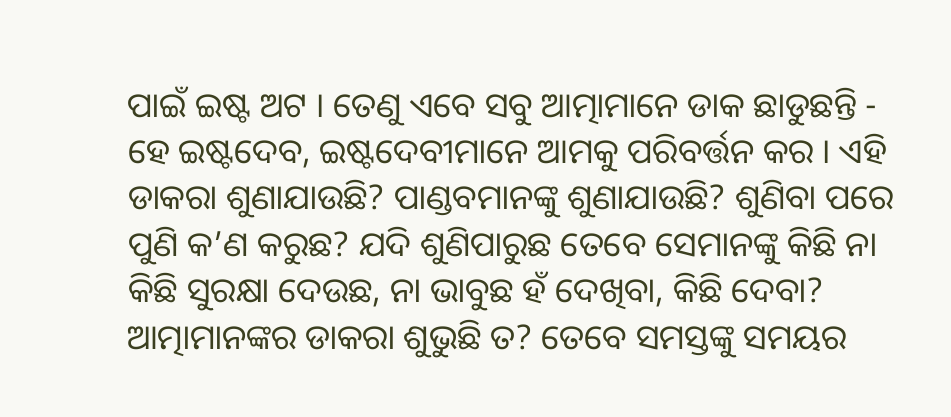ପାଇଁ ଇଷ୍ଟ ଅଟ । ତେଣୁ ଏବେ ସବୁ ଆତ୍ମାମାନେ ଡାକ ଛାଡୁଛନ୍ତି - ହେ ଇଷ୍ଟଦେବ, ଇଷ୍ଟଦେବୀମାନେ ଆମକୁ ପରିବର୍ତ୍ତନ କର । ଏହି ଡାକରା ଶୁଣାଯାଉଛି? ପାଣ୍ଡବମାନଙ୍କୁ ଶୁଣାଯାଉଛି? ଶୁଣିବା ପରେ ପୁଣି କ’ଣ କରୁଛ? ଯଦି ଶୁଣିପାରୁଛ ତେବେ ସେମାନଙ୍କୁ କିଛି ନା କିଛି ସୁରକ୍ଷା ଦେଉଛ, ନା ଭାବୁଛ ହଁ ଦେଖିବା, କିଛି ଦେବା? ଆତ୍ମାମାନଙ୍କର ଡାକରା ଶୁଭୁଛି ତ? ତେବେ ସମସ୍ତଙ୍କୁ ସମୟର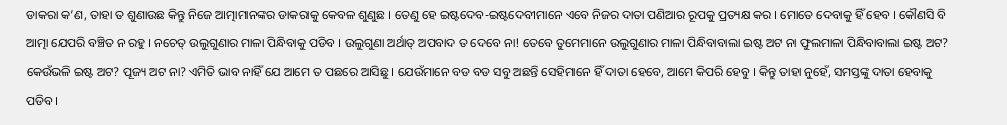ଡାକରା କ’ଣ, ତାହା ତ ଶୁଣାଉଛ କିନ୍ତୁ ନିଜେ ଆତ୍ମାମାନଙ୍କର ଡାକରାକୁ କେବଳ ଶୁଣୁଛ । ତେଣୁ ହେ ଇଷ୍ଟଦେବ-ଇଷ୍ଟଦେବୀମାନେ ଏବେ ନିଜର ଦାତା ପଣିଆର ରୂପକୁ ପ୍ରତ୍ୟକ୍ଷ କର । ମୋତେ ଦେବାକୁ ହିଁ ହେବ । କୌଣସି ବି ଆତ୍ମା ଯେପରି ବଞ୍ଚିତ ନ ରହୁ । ନଚେତ୍ ଉଲୁଗୁଣାର ମାଳା ପିନ୍ଧିବାକୁ ପଡିବ । ଉଲୁଗୁଣା ଅର୍ଥାତ୍ ଅପବାଦ ତ ଦେବେ ନା! ତେବେ ତୁମେମାନେ ଉଲୁଗୁଣାର ମାଳା ପିନ୍ଧିବାବାଲା ଇଷ୍ଟ ଅଟ ନା ଫୁଲମାଳା ପିନ୍ଧିବାବାଲା ଇଷ୍ଟ ଅଟ? କେଉଁଭଳି ଇଷ୍ଟ ଅଟ? ପୂଜ୍ୟ ଅଟ ନା? ଏମିତି ଭାବ ନାହିଁ ଯେ ଆମେ ତ ପଛରେ ଆସିଛୁ । ଯେଉଁମାନେ ବଡ ବଡ ସବୁ ଅଛନ୍ତି ସେହିମାନେ ହିଁ ଦାତା ହେବେ, ଆମେ କିପରି ହେବୁ । କିନ୍ତୁ ତାହା ନୁହେଁ, ସମସ୍ତଙ୍କୁ ଦାତା ହେବାକୁ ପଡିବ ।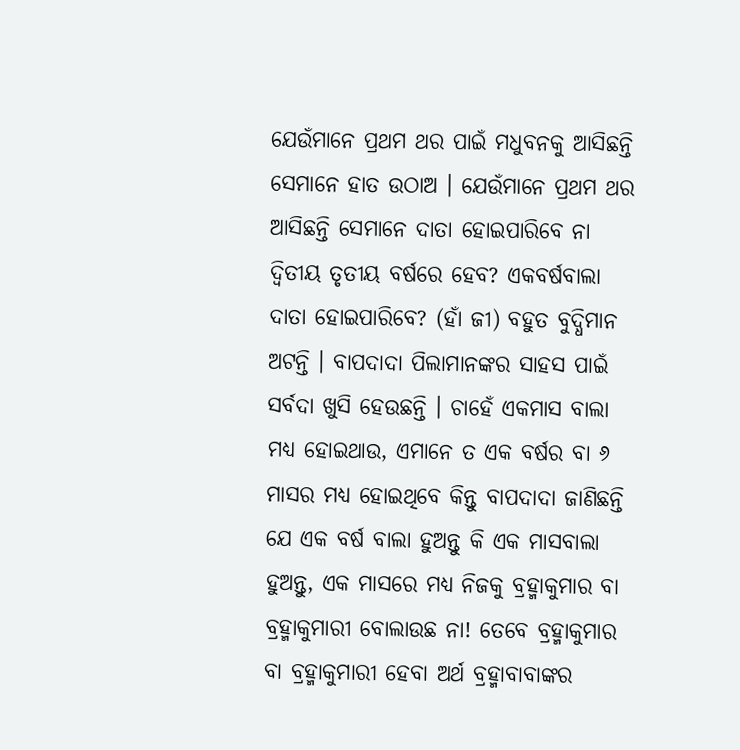ଯେଉଁମାନେ ପ୍ରଥମ ଥର ପାଇଁ ମଧୁବନକୁ ଆସିଛନ୍ତି ସେମାନେ ହାତ ଉଠାଅ । ଯେଉଁମାନେ ପ୍ରଥମ ଥର ଆସିଛନ୍ତି ସେମାନେ ଦାତା ହୋଇପାରିବେ ନା ଦ୍ୱିତୀୟ ତୃତୀୟ ବର୍ଷରେ ହେବ? ଏକବର୍ଷବାଲା ଦାତା ହୋଇପାରିବେ? (ହାଁ ଜୀ) ବହୁତ ବୁଦ୍ଧିମାନ ଅଟନ୍ତି । ବାପଦାଦା ପିଲାମାନଙ୍କର ସାହସ ପାଇଁ ସର୍ବଦା ଖୁସି ହେଉଛନ୍ତି । ଚାହେଁ ଏକମାସ ବାଲା ମଧ୍ୟ ହୋଇଥାଉ, ଏମାନେ ତ ଏକ ବର୍ଷର ବା ୬ ମାସର ମଧ୍ୟ ହୋଇଥିବେ କିନ୍ତୁ ବାପଦାଦା ଜାଣିଛନ୍ତି ଯେ ଏକ ବର୍ଷ ବାଲା ହୁଅନ୍ତୁ କି ଏକ ମାସବାଲା ହୁଅନ୍ତୁ, ଏକ ମାସରେ ମଧ୍ୟ ନିଜକୁ ବ୍ରହ୍ମାକୁମାର ବା ବ୍ରହ୍ମାକୁମାରୀ ବୋଲାଉଛ ନା! ତେବେ ବ୍ରହ୍ମାକୁମାର ବା ବ୍ରହ୍ମାକୁମାରୀ ହେବା ଅର୍ଥ ବ୍ରହ୍ମାବାବାଙ୍କର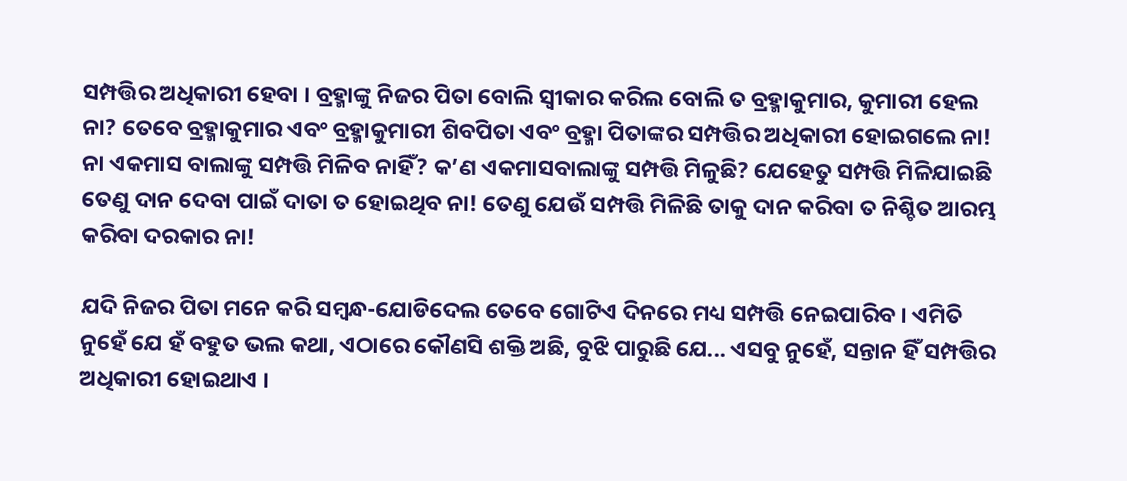ସମ୍ପତ୍ତିର ଅଧିକାରୀ ହେବା । ବ୍ରହ୍ମାଙ୍କୁ ନିଜର ପିତା ବୋଲି ସ୍ୱୀକାର କରିଲ ବୋଲି ତ ବ୍ରହ୍ମାକୁମାର, କୁମାରୀ ହେଲ ନା? ତେବେ ବ୍ରହ୍ମାକୁମାର ଏବଂ ବ୍ରହ୍ମାକୁମାରୀ ଶିବପିତା ଏବଂ ବ୍ରହ୍ମା ପିତାଙ୍କର ସମ୍ପତ୍ତିର ଅଧିକାରୀ ହୋଇଗଲେ ନା! ନା ଏକମାସ ବାଲାଙ୍କୁ ସମ୍ପତ୍ତି ମିଳିବ ନାହିଁ? କ’ଣ ଏକମାସବାଲାଙ୍କୁ ସମ୍ପତ୍ତି ମିଳୁଛି? ଯେହେତୁ ସମ୍ପତ୍ତି ମିଳିଯାଇଛି ତେଣୁ ଦାନ ଦେବା ପାଇଁ ଦାତା ତ ହୋଇଥିବ ନା! ତେଣୁ ଯେଉଁ ସମ୍ପତ୍ତି ମିଳିଛି ତାକୁ ଦାନ କରିବା ତ ନିଶ୍ଚିତ ଆରମ୍ଭ କରିବା ଦରକାର ନା!

ଯଦି ନିଜର ପିତା ମନେ କରି ସମ୍ବନ୍ଧ-ଯୋଡିଦେଲ ତେବେ ଗୋଟିଏ ଦିନରେ ମଧ୍ୟ ସମ୍ପତ୍ତି ନେଇପାରିବ । ଏମିତି ନୁହେଁ ଯେ ହଁ ବହୁତ ଭଲ କଥା, ଏଠାରେ କୌଣସି ଶକ୍ତି ଅଛି, ବୁଝି ପାରୁଛି ଯେ... ଏସବୁ ନୁହେଁ, ସନ୍ତାନ ହିଁ ସମ୍ପତ୍ତିର ଅଧିକାରୀ ହୋଇଥାଏ ।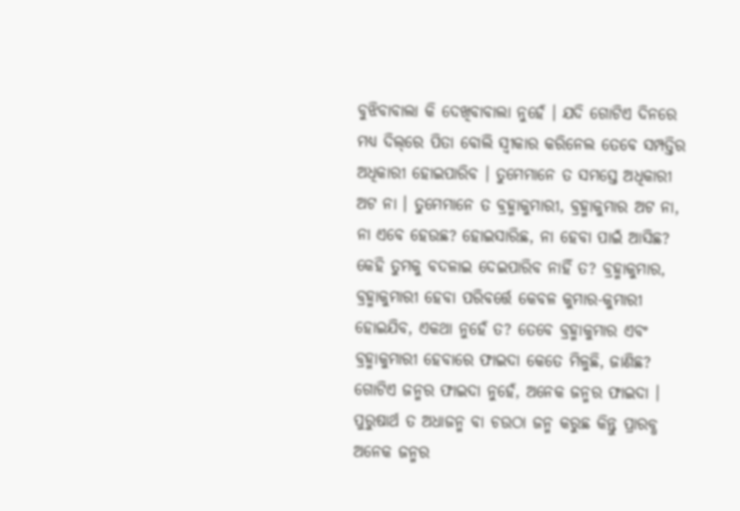ବୁଝିବାବାଲା କି ଦେଖିବାବାଲା ନୁହେଁ । ଯଦି ଗୋଟିଏ ଦିନରେ ମଧ୍ୟ ଦିଲ୍‌ରେ ପିତା ବୋଲି ସ୍ୱୀକାର କରିନେଲ ତେବେ ସମ୍ପତ୍ତିର ଅଧିକାରୀ ହୋଇପାରିବ । ତୁମେମାନେ ତ ସମସ୍ତେ ଅଧିକାରୀ ଅଟ ନା । ତୁମେମାନେ ତ ବ୍ରହ୍ମାକୁମାରୀ, ବ୍ରହ୍ମାକୁମାର ଅଟ ନା, ନା ଏବେ ହେଉଛ? ହୋଇସାରିଛ, ନା ହେବା ପାଇଁ ଆସିଛ? କେହି ତୁମକୁ ବଦଳାଇ ଦେଇପାରିବ ନାହିଁ ତ? ବ୍ରହ୍ମାକୁମାର, ବ୍ରହ୍ମାକୁମାରୀ ହେବା ପରିବର୍ତ୍ତେ କେବଳ କୁମାର-କୁମାରୀ ହୋଇଯିବ, ଏକଥା ନୁହେଁ ତ? ତେବେ ବ୍ରହ୍ମାକୁମାର ଏବଂ ବ୍ରହ୍ମାକୁମାରୀ ହେବାରେ ଫାଇଦା କେତେ ମିଳୁଛି, ଜାଣିଛ? ଗୋଟିଏ ଜନ୍ମର ଫାଇଦା ନୁହେଁ, ଅନେକ ଜନ୍ମର ଫାଇଦା । ପୁରୁଷାର୍ଥ ତ ଅଧାଜନ୍ମ ବା ଚଉଠା ଜନ୍ମ କରୁଛ କିନ୍ତୁ ପ୍ରାରବ୍ଧ ଅନେକ ଜନ୍ମର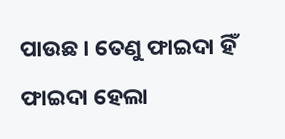ପାଉଛ । ତେଣୁ ଫାଇଦା ହିଁ ଫାଇଦା ହେଲା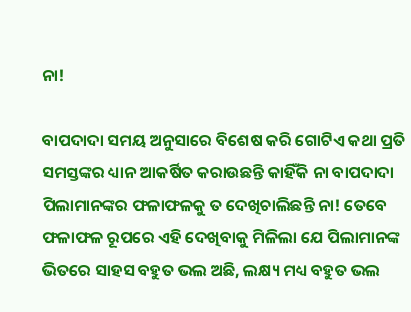ନା!

ବାପଦାଦା ସମୟ ଅନୁସାରେ ବିଶେଷ କରି ଗୋଟିଏ କଥା ପ୍ରତି ସମସ୍ତଙ୍କର ଧ୍ୟାନ ଆକର୍ଷିତ କରାଉଛନ୍ତି କାହିଁକି ନା ବାପଦାଦା ପିଲାମାନଙ୍କର ଫଳାଫଳକୁ ତ ଦେଖିଚାଲିଛନ୍ତି ନା! ତେବେ ଫଳାଫଳ ରୂପରେ ଏହି ଦେଖିବାକୁ ମିଳିଲା ଯେ ପିଲାମାନଙ୍କ ଭିତରେ ସାହସ ବହୁତ ଭଲ ଅଛି, ଲକ୍ଷ୍ୟ ମଧ୍ୟ ବହୁତ ଭଲ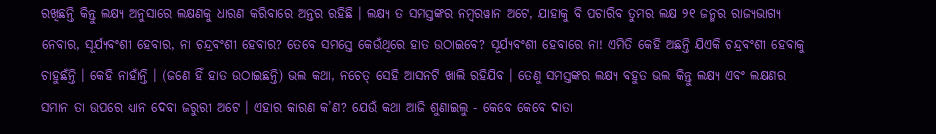ରଖିଛନ୍ତି କିନ୍ତୁ ଲକ୍ଷ୍ୟ ଅନୁସାରେ ଲକ୍ଷଣକୁ ଧାରଣ କରିବାରେ ଅନ୍ତର ରହିଛି । ଲକ୍ଷ୍ୟ ତ ସମସ୍ତଙ୍କର ନମ୍ବରୱାନ ଅଟେ, ଯାହାକୁ ବି ପଚାରିବ ତୁମର ଲକ୍ଷ ୨୧ ଜନ୍ମର ରାଜ୍ୟଭାଗ୍ୟ ନେବାର, ସୂର୍ଯ୍ୟବଂଶୀ ହେବାର, ନା ଚନ୍ଦ୍ରବଂଶୀ ହେବାର? ତେବେ ସମସ୍ତେ କେଉଁଥିରେ ହାତ ଉଠାଇବେ? ସୂର୍ଯ୍ୟବଂଶୀ ହେବାରେ ନା! ଏମିତି କେହି ଅଛନ୍ତି ଯିଏକି ଚନ୍ଦ୍ରବଂଶୀ ହେବାକୁ ଚାହୁଛଁନ୍ତି । କେହି ନାହାଁନ୍ତି । (ଜଣେ ହିଁ ହାତ ଉଠାଇଛନ୍ତି) ଭଲ କଥା, ନଚେତ୍ ସେହି ଆସନଟି ଖାଲି ରହିଯିବ । ତେଣୁ ସମସ୍ତଙ୍କର ଲକ୍ଷ୍ୟ ବହୁତ ଭଲ କିନ୍ତୁ ଲକ୍ଷ୍ୟ ଏବଂ ଲକ୍ଷଣର ସମାନ ତା ଉପରେ ଧ୍ୟାନ ଦେବା ଜରୁରୀ ଅଟେ । ଏହାର କାରଣ କ’ଣ? ଯେଉଁ କଥା ଆଜି ଶୁଣାଇଲୁ - କେବେ କେବେ ଦାତା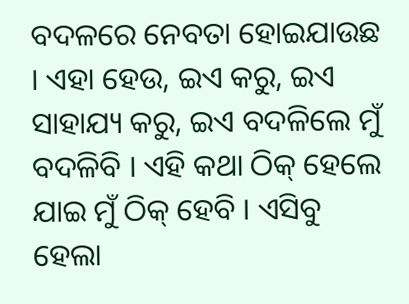ବଦଳରେ ନେବତା ହୋଇଯାଉଛ । ଏହା ହେଉ, ଇଏ କରୁ, ଇଏ ସାହାଯ୍ୟ କରୁ, ଇଏ ବଦଳିଲେ ମୁଁ ବଦଳିବି । ଏହି କଥା ଠିକ୍ ହେଲେ ଯାଇ ମୁଁ ଠିକ୍ ହେବି । ଏସିବୁ ହେଲା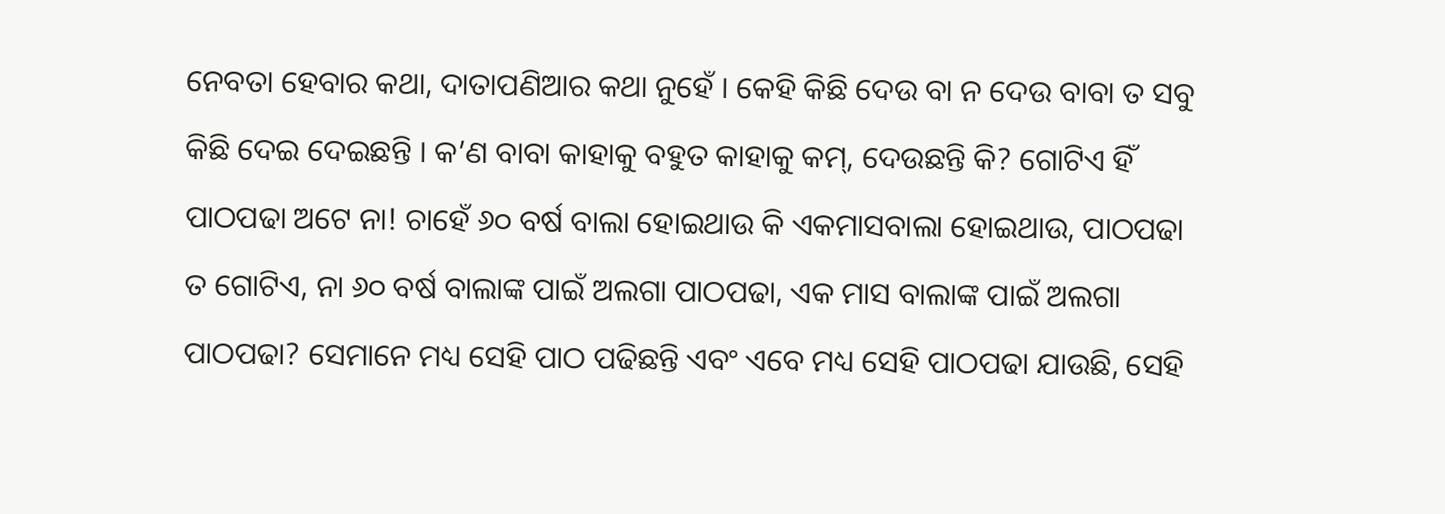ନେବତା ହେବାର କଥା, ଦାତାପଣିଆର କଥା ନୁହେଁ । କେହି କିଛି ଦେଉ ବା ନ ଦେଉ ବାବା ତ ସବୁ କିଛି ଦେଇ ଦେଇଛନ୍ତି । କ’ଣ ବାବା କାହାକୁ ବହୁତ କାହାକୁ କମ୍‌, ଦେଉଛନ୍ତି କି? ଗୋଟିଏ ହିଁ ପାଠପଢା ଅଟେ ନା! ଚାହେଁ ୬୦ ବର୍ଷ ବାଲା ହୋଇଥାଉ କି ଏକମାସବାଲା ହୋଇଥାଉ, ପାଠପଢା ତ ଗୋଟିଏ, ନା ୬୦ ବର୍ଷ ବାଲାଙ୍କ ପାଇଁ ଅଲଗା ପାଠପଢା, ଏକ ମାସ ବାଲାଙ୍କ ପାଇଁ ଅଲଗା ପାଠପଢା? ସେମାନେ ମଧ୍ୟ ସେହି ପାଠ ପଢିଛନ୍ତି ଏବଂ ଏବେ ମଧ୍ୟ ସେହି ପାଠପଢା ଯାଉଛି, ସେହି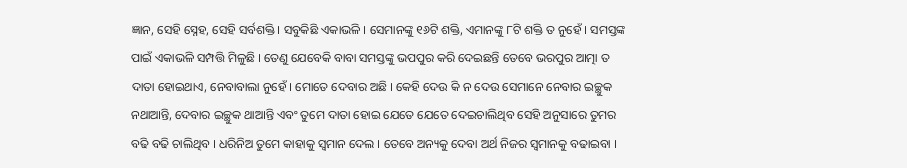ଜ୍ଞାନ, ସେହି ସ୍ନେହ, ସେହି ସର୍ବଶକ୍ତି । ସବୁକିଛି ଏକାଭଳି । ସେମାନଙ୍କୁ ୧୬ଟି ଶକ୍ତି, ଏମାନଙ୍କୁ ୮ଟି ଶକ୍ତି ତ ନୁହେଁ । ସମସ୍ତଙ୍କ ପାଇଁ ଏକାଭଳି ସମ୍ପତ୍ତି ମିଳୁଛି । ତେଣୁ ଯେବେକି ବାବା ସମସ୍ତଙ୍କୁ ଭପପୁର କରି ଦେଇଛନ୍ତି ତେବେ ଭରପୁର ଆତ୍ମା ତ ଦାତା ହୋଇଥାଏ, ନେବାବାଲା ନୁହେଁ । ମୋତେ ଦେବାର ଅଛି । କେହି ଦେଉ କି ନ ଦେଉ ସେମାନେ ନେବାର ଇଚ୍ଛୁକ ନଥାଆନ୍ତି, ଦେବାର ଇଚ୍ଛୁକ ଥାଆନ୍ତି ଏବଂ ତୁମେ ଦାତା ହୋଇ ଯେତେ ଯେତେ ଦେଇଚାଲିଥିବ ସେହି ଅନୁସାରେ ତୁମର ବଢି ବଢି ଚାଲିଥିବ । ଧରିନିଅ ତୁମେ କାହାକୁ ସ୍ୱମାନ ଦେଲ । ତେବେ ଅନ୍ୟକୁ ଦେବା ଅର୍ଥ ନିଜର ସ୍ୱମାନକୁ ବଢାଇବା ।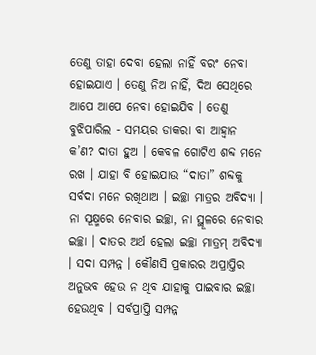ତେଣୁ ତାହା ଦେବା ହେଲା ନାହିଁ ବରଂ ନେବା ହୋଇଯାଏ । ତେଣୁ ନିଅ ନାହିଁ, ଦିଅ ସେଥିରେ ଆପେ ଆପେ ନେବା ହୋଇଯିବ । ତେଣୁ ବୁଝିପାରିଲ - ସମୟର ଡାକରା ବା ଆହ୍ୱାନ କ’ଣ? ଦାତା ହୁଅ । କେବଳ ଗୋଟିଏ ଶବ୍ଦ ମନେ ରଖ । ଯାହା ବି ହୋଇଯାଉ “ଦାତା” ଶବ୍ଦକୁ ସର୍ବଦା ମନେ ରଖିଥାଅ । ଇଚ୍ଛା ମାତ୍ରର ଅବିଦ୍ୟା । ନା ସୂକ୍ଷ୍ମରେ ନେବାର ଇଚ୍ଛା, ନା ସ୍ଥୂଳରେ ନେବାର ଇଚ୍ଛା । ଦାତର ଅର୍ଥ ହେଲା ଇଚ୍ଛା ମାତ୍ରମ୍ ଅବିଦ୍ୟା । ସଦା ସମ୍ପନ୍ନ । କୌଣସି ପ୍ରକାରର ଅପ୍ରାପ୍ତିର ଅନୁଭବ ହେଉ ନ ଥିବ ଯାହାକୁ ପାଇବାର ଇଚ୍ଛା ହେଉଥିବ । ସର୍ବପ୍ରାପ୍ତି ସମ୍ପନ୍ନ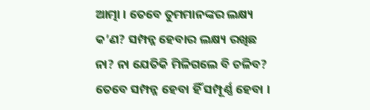ଆତ୍ମା । ତେବେ ତୁମମାନଙ୍କର ଲକ୍ଷ୍ୟ କ’ଣ? ସମ୍ପନ୍ନ ହେବାର ଲକ୍ଷ୍ୟ ରଖିଛ ନା? ନା ଯେତିକି ମିଳିଗଲେ ବି ଚଳିବ? ତେବେ ସମ୍ପନ୍ନ ହେବା ହିଁ ସମ୍ପୂର୍ଣ୍ଣ ହେବା ।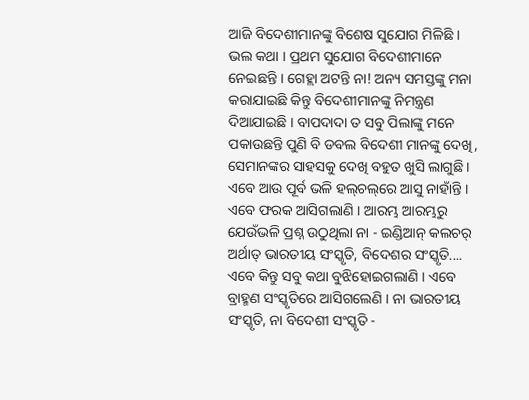ଆଜି ବିଦେଶୀମାନଙ୍କୁ ବିଶେଷ ସୁଯୋଗ ମିଳିଛି । ଭଲ କଥା । ପ୍ରଥମ ସୁଯୋଗ ବିଦେଶୀମାନେ ନେଇଛନ୍ତି । ଗେହ୍ଲା ଅଟନ୍ତି ନା! ଅନ୍ୟ ସମସ୍ତଙ୍କୁ ମନା କରାଯାଇଛି କିନ୍ତୁ ବିଦେଶୀମାନଙ୍କୁ ନିମନ୍ତ୍ରଣ ଦିଆଯାଇଛି । ବାପଦାଦା ତ ସବୁ ପିଲାଙ୍କୁ ମନେ ପକାଉଛନ୍ତି ପୁଣି ବି ଡବଲ ବିଦେଶୀ ମାନଙ୍କୁ ଦେଖି, ସେମାନଙ୍କର ସାହସକୁ ଦେଖି ବହୁତ ଖୁସି ଲାଗୁଛି । ଏବେ ଆଉ ପୂର୍ବ ଭଳି ହଲ୍‌ଚଲ୍‌ରେ ଆସୁ ନାହାଁନ୍ତି । ଏବେ ଫରକ ଆସିଗଲାଣି । ଆରମ୍ଭ ଆରମ୍ଭରୁ ଯେଉଁଭଳି ପ୍ରଶ୍ନ ଉଠୁଥିଲା ନା - ଇଣ୍ଡିଆନ୍ କଲଚର୍ ଅର୍ଥାତ୍ ଭାରତୀୟ ସଂସ୍କୃତି, ବିଦେଶର ସଂସ୍କୃତି.... ଏବେ କିନ୍ତୁ ସବୁ କଥା ବୁଝିହୋଇଗଲାଣି । ଏବେ ବ୍ରାହ୍ମଣ ସଂସ୍କୃତିରେ ଆସିଗଲେଣି । ନା ଭାରତୀୟ ସଂସ୍କୃତି, ନା ବିଦେଶୀ ସଂସ୍କୃତି -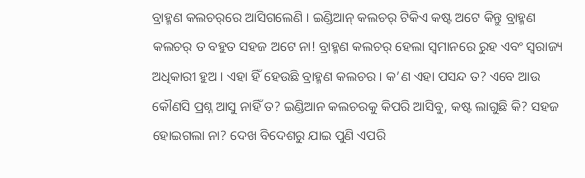ବ୍ରାହ୍ମଣ କଲଚର୍‌ରେ ଆସିଗଲେଣି । ଇଣ୍ଡିଆନ୍ କଲଚର୍ ଟିକିଏ କଷ୍ଟ ଅଟେ କିନ୍ତୁ ବ୍ରାହ୍ମଣ କଲଚର୍ ତ ବହୁତ ସହଜ ଅଟେ ନା! ବ୍ରାହ୍ମଣ କଲଚର୍ ହେଲା ସ୍ୱମାନରେ ରୁହ ଏବଂ ସ୍ୱରାଜ୍ୟ ଅଧିକାରୀ ହୁଅ । ଏହା ହିଁ ହେଉଛି ବ୍ରାହ୍ମଣ କଲଚର । କ’ଣ ଏହା ପସନ୍ଦ ତ? ଏବେ ଆଉ କୌଣସି ପ୍ରଶ୍ନ ଆସୁ ନାହିଁ ତ? ଇଣ୍ଡିଆନ କଲଚରକୁ କିପରି ଆସିବୁ, କଷ୍ଟ ଲାଗୁଛି କି? ସହଜ ହୋଇଗଲା ନା? ଦେଖ ବିଦେଶରୁ ଯାଇ ପୁଣି ଏପରି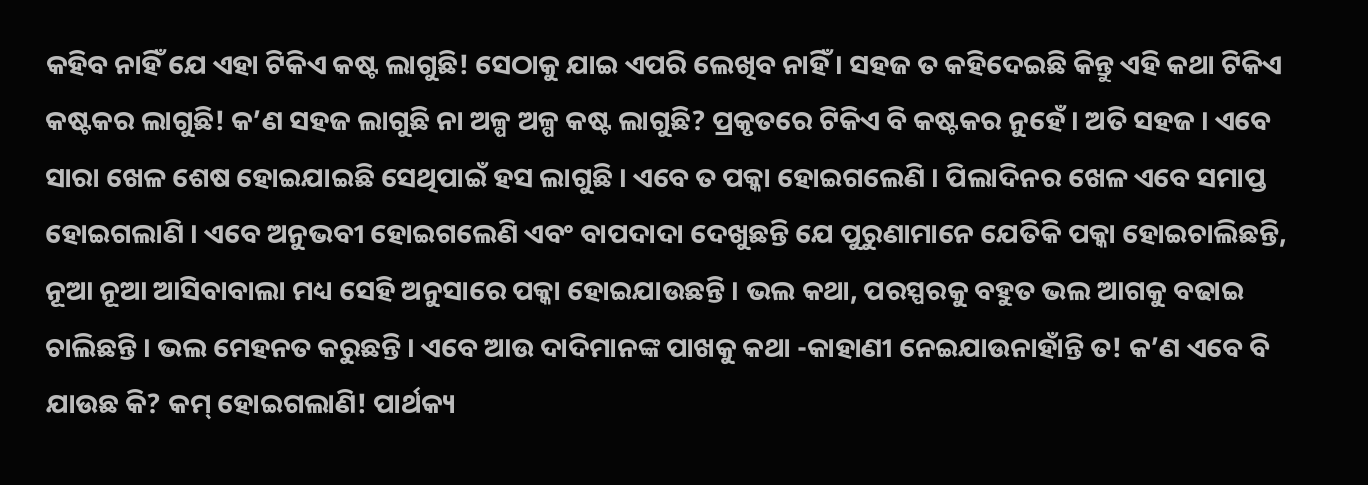କହିବ ନାହିଁ ଯେ ଏହା ଟିକିଏ କଷ୍ଟ ଲାଗୁଛି! ସେଠାକୁ ଯାଇ ଏପରି ଲେଖିବ ନାହିଁ । ସହଜ ତ କହିଦେଇଛି କିନ୍ତୁ ଏହି କଥା ଟିକିଏ କଷ୍ଟକର ଲାଗୁଛି! କ’ଣ ସହଜ ଲାଗୁଛି ନା ଅଳ୍ପ ଅଳ୍ପ କଷ୍ଟ ଲାଗୁଛି? ପ୍ରକୃତରେ ଟିକିଏ ବି କଷ୍ଟକର ନୁହେଁ । ଅତି ସହଜ । ଏବେ ସାରା ଖେଳ ଶେଷ ହୋଇଯାଇଛି ସେଥିପାଇଁ ହସ ଲାଗୁଛି । ଏବେ ତ ପକ୍କା ହୋଇଗଲେଣି । ପିଲାଦିନର ଖେଳ ଏବେ ସମାପ୍ତ ହୋଇଗଲାଣି । ଏବେ ଅନୁଭବୀ ହୋଇଗଲେଣି ଏବଂ ବାପଦାଦା ଦେଖୁଛନ୍ତି ଯେ ପୁରୁଣାମାନେ ଯେତିକି ପକ୍କା ହୋଇଚାଲିଛନ୍ତି, ନୂଆ ନୂଆ ଆସିବାବାଲା ମଧ୍ୟ ସେହି ଅନୁସାରେ ପକ୍କା ହୋଇଯାଉଛନ୍ତି । ଭଲ କଥା, ପରସ୍ପରକୁ ବହୁତ ଭଲ ଆଗକୁ ବଢାଇ ଚାଲିଛନ୍ତି । ଭଲ ମେହନତ କରୁଛନ୍ତି । ଏବେ ଆଉ ଦାଦିମାନଙ୍କ ପାଖକୁ କଥା -କାହାଣୀ ନେଇଯାଉନାହାଁନ୍ତି ତ! କ’ଣ ଏବେ ବି ଯାଉଛ କି? କମ୍ ହୋଇଗଲାଣି! ପାର୍ଥକ୍ୟ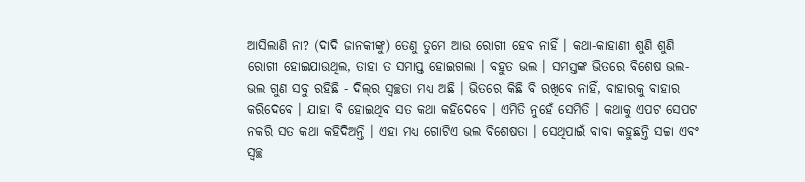ଆସିଲାଣି ନା? (ଦାଦି ଜାନକୀଙ୍କୁ) ତେଣୁ ତୁମେ ଆଉ ରୋଗୀ ହେବ ନାହିଁ । କଥା-କାହାଣୀ ଶୁଣି ଶୁଣି ରୋଗୀ ହୋଇଯାଉଥିଲ, ତାହା ତ ସମାପ୍ତ ହୋଇଗଲା । ବହୁତ ଭଲ । ସମସ୍ତଙ୍କ ଭିତରେ ବିଶେଷ ଭଲ-ଭଲ ଗୁଣ ସବୁ ରହିଛି - ଦିଲ୍‌ର ସ୍ୱଚ୍ଛତା ମଧ୍ୟ ଅଛି । ଭିତରେ କିଛି ବି ରଖିବେ ନାହିଁ, ବାହାରକୁ ବାହାର କରିଦେବେ । ଯାହା ବି ହୋଇଥିବ ସତ କଥା କହିଦେବେ । ଏମିତି ନୁହେଁ ସେମିତି । କଥାକୁ ଏପଟ ସେପଟ ନକରି ସତ କଥା କହିଦିଅନ୍ତି । ଏହା ମଧ୍ୟ ଗୋଟିଏ ଭଲ ବିଶେଷତା । ସେଥିପାଇଁ ବାବା କହୁଛନ୍ତି ସଚ୍ଚା ଏବଂ ସ୍ୱଚ୍ଛ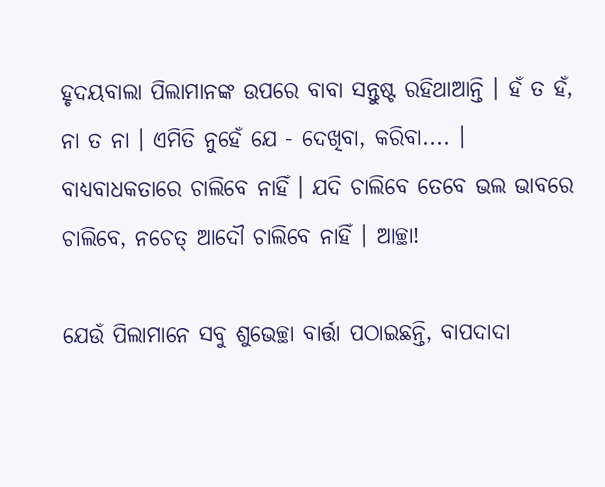ହୃଦୟବାଲା ପିଲାମାନଙ୍କ ଉପରେ ବାବା ସନ୍ତୁଷ୍ଟ ରହିଥାଆନ୍ତି । ହଁ ତ ହଁ, ନା ତ ନା । ଏମିତି ନୁହେଁ ଯେ - ଦେଖିବା, କରିବା.... । ବାଧ୍ୟବାଧକତାରେ ଚାଲିବେ ନାହିଁ । ଯଦି ଚାଲିବେ ତେବେ ଭଲ ଭାବରେ ଚାଲିବେ, ନଚେତ୍ ଆଦୌ ଚାଲିବେ ନାହିଁ । ଆଚ୍ଛା!

ଯେଉଁ ପିଲାମାନେ ସବୁ ଶୁଭେଚ୍ଛା ବାର୍ତ୍ତା ପଠାଇଛନ୍ତି, ବାପଦାଦା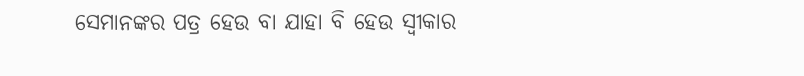ସେମାନଙ୍କର ପତ୍ର ହେଉ ବା ଯାହା ବି ହେଉ ସ୍ୱୀକାର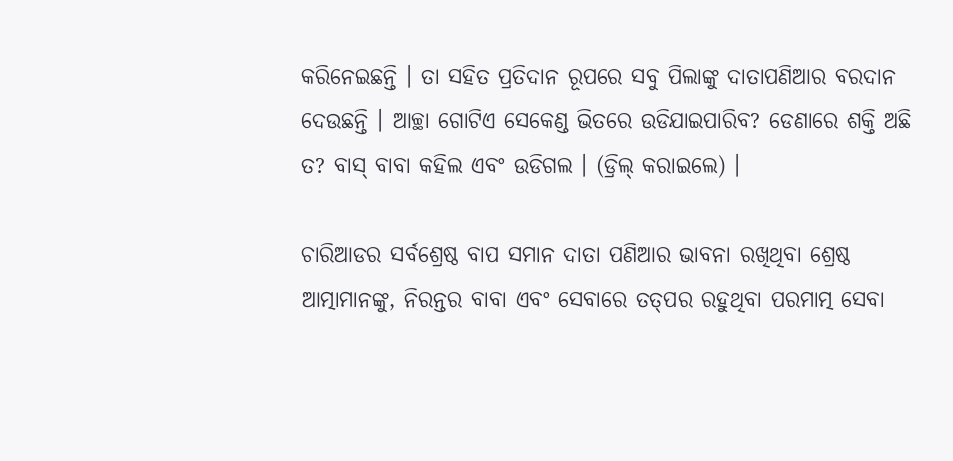କରିନେଇଛନ୍ତି । ତା ସହିତ ପ୍ରତିଦାନ ରୂପରେ ସବୁ ପିଲାଙ୍କୁ ଦାତାପଣିଆର ବରଦାନ ଦେଉଛନ୍ତି । ଆଚ୍ଛା ଗୋଟିଏ ସେକେଣ୍ଡ ଭିତରେ ଉଡିଯାଇପାରିବ? ଡେଣାରେ ଶକ୍ତି ଅଛି ତ? ବାସ୍ ବାବା କହିଲ ଏବଂ ଉଡିଗଲ । (ଡ୍ରିଲ୍ କରାଇଲେ) ।

ଚାରିଆଡର ସର୍ବଶ୍ରେଷ୍ଠ ବାପ ସମାନ ଦାତା ପଣିଆର ଭାବନା ରଖିଥିବା ଶ୍ରେଷ୍ଠ ଆତ୍ମାମାନଙ୍କୁ, ନିରନ୍ତର ବାବା ଏବଂ ସେବାରେ ତତ୍‌ପର ରହୁଥିବା ପରମାତ୍ମ ସେବା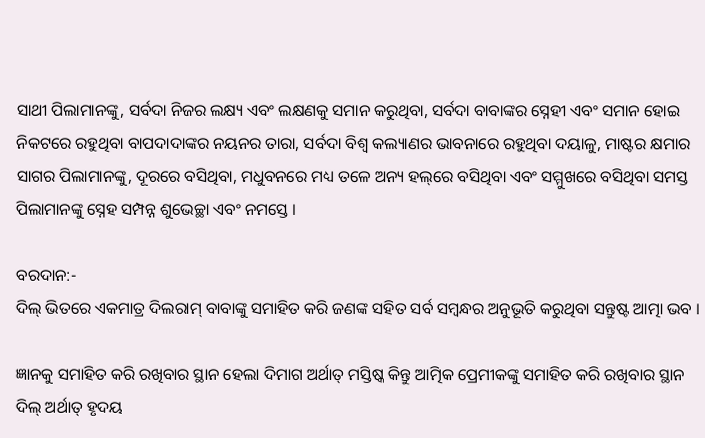ସାଥୀ ପିଲାମାନଙ୍କୁ, ସର୍ବଦା ନିଜର ଲକ୍ଷ୍ୟ ଏବଂ ଲକ୍ଷଣକୁ ସମାନ କରୁଥିବା, ସର୍ବଦା ବାବାଙ୍କର ସ୍ନେହୀ ଏବଂ ସମାନ ହୋଇ ନିକଟରେ ରହୁଥିବା ବାପଦାଦାଙ୍କର ନୟନର ତାରା, ସର୍ବଦା ବିଶ୍ୱ କଲ୍ୟାଣର ଭାବନାରେ ରହୁଥିବା ଦୟାଳୁ, ମାଷ୍ଟର କ୍ଷମାର ସାଗର ପିଲାମାନଙ୍କୁ, ଦୂରରେ ବସିଥିବା, ମଧୁବନରେ ମଧ୍ୟ ତଳେ ଅନ୍ୟ ହଲ୍‌ରେ ବସିଥିବା ଏବଂ ସମ୍ମୁଖରେ ବସିଥିବା ସମସ୍ତ ପିଲାମାନଙ୍କୁ ସ୍ନେହ ସମ୍ପନ୍ନ ଶୁଭେଚ୍ଛା ଏବଂ ନମସ୍ତେ ।

ବରଦାନ:-
ଦିଲ୍ ଭିତରେ ଏକମାତ୍ର ଦିଲରାମ୍ ବାବାଙ୍କୁ ସମାହିତ କରି ଜଣଙ୍କ ସହିତ ସର୍ବ ସମ୍ବନ୍ଧର ଅନୁଭୂତି କରୁଥିବା ସନ୍ତୁଷ୍ଟ ଆତ୍ମା ଭବ ।

ଜ୍ଞାନକୁ ସମାହିତ କରି ରଖିବାର ସ୍ଥାନ ହେଲା ଦିମାଗ ଅର୍ଥାତ୍ ମସ୍ତିଷ୍କ କିନ୍ତୁ ଆତ୍ମିକ ପ୍ରେମୀକଙ୍କୁ ସମାହିତ କରି ରଖିବାର ସ୍ଥାନ ଦିଲ୍ ଅର୍ଥାତ୍ ହୃଦୟ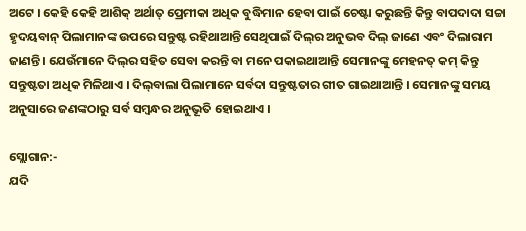ଅଟେ । କେହି କେହି ଆଶିକ୍ ଅର୍ଥାତ୍ ପ୍ରେମୀକା ଅଧିକ ବୁଦ୍ଧିମାନ ହେବା ପାଇଁ ଚେଷ୍ଟା କରୁଛନ୍ତି କିନ୍ତୁ ବାପଦାଦା ସଚ୍ଚା ହୃଦୟବାନ୍ ପିଲାମାନଙ୍କ ଉପରେ ସନ୍ତୁଷ୍ଟ ରହିଥାଆନ୍ତି ସେଥିପାଇଁ ଦିଲ୍‌ର ଅନୁଭବ ଦିଲ୍ ଜାଣେ ଏବଂ ଦିଲାରାମ ଜାଣନ୍ତି । ଯେଉଁମାନେ ଦିଲ୍‌ର ସହିତ ସେବା କରନ୍ତି ବା ମନେ ପକାଇଥାଆନ୍ତି ସେମାନଙ୍କୁ ମେହନତ୍ କମ୍ କିନ୍ତୁ ସନ୍ତୁଷ୍ଟତା ଅଧିକ ମିଳିଥାଏ । ଦିଲ୍‌ବାଲା ପିଲାମାନେ ସର୍ବଦା ସନ୍ତୁଷ୍ଟତାର ଗୀତ ଗାଇଥାଆନ୍ତି । ସେମାନଙ୍କୁ ସମୟ ଅନୁସାରେ ଜଣଙ୍କଠାରୁ ସର୍ବ ସମ୍ବନ୍ଧର ଅନୁଭୂତି ହୋଇଥାଏ ।

ସ୍ଲୋଗାନ:-
ଯଦି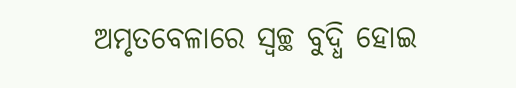ଅମୃତବେଳାରେ ସ୍ୱଚ୍ଛ ବୁଦ୍ଧି ହୋଇ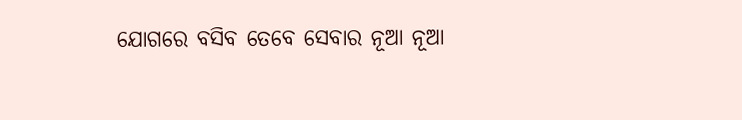ଯୋଗରେ ବସିବ ତେବେ ସେବାର ନୂଆ ନୂଆ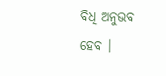ବିଧି ଅନୁଭବ ହେବ ।